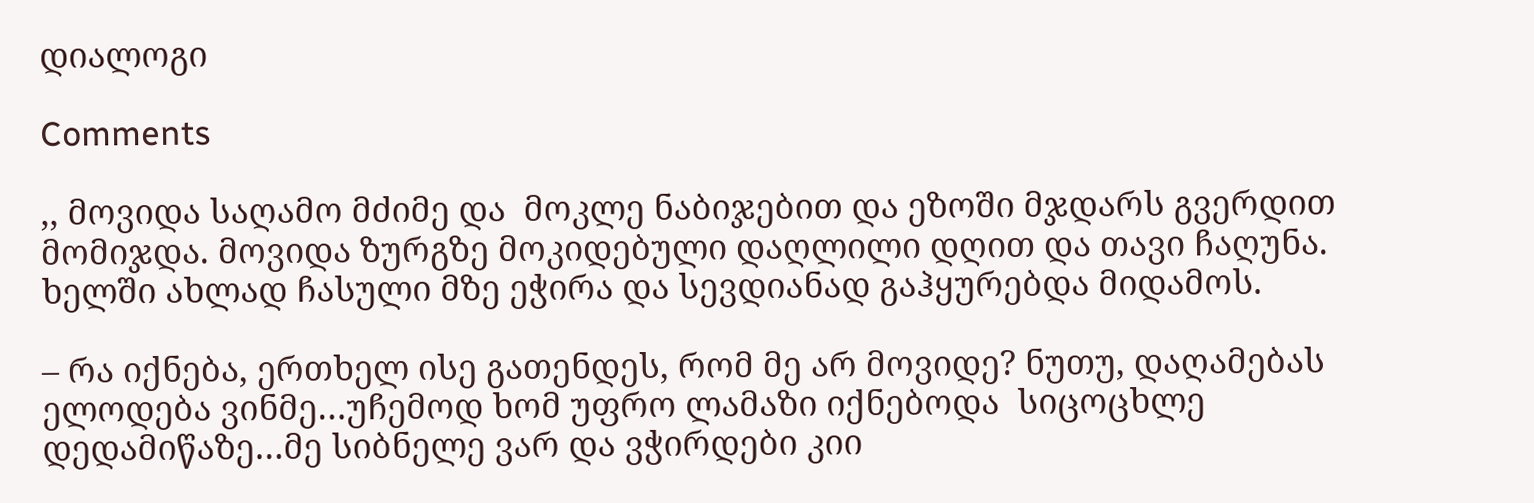დიალოგი

Comments

,, მოვიდა საღამო მძიმე და  მოკლე ნაბიჯებით და ეზოში მჯდარს გვერდით მომიჯდა. მოვიდა ზურგზე მოკიდებული დაღლილი დღით და თავი ჩაღუნა. ხელში ახლად ჩასული მზე ეჭირა და სევდიანად გაჰყურებდა მიდამოს.

– რა იქნება, ერთხელ ისე გათენდეს, რომ მე არ მოვიდე? ნუთუ, დაღამებას ელოდება ვინმე…უჩემოდ ხომ უფრო ლამაზი იქნებოდა  სიცოცხლე დედამიწაზე…მე სიბნელე ვარ და ვჭირდები კიი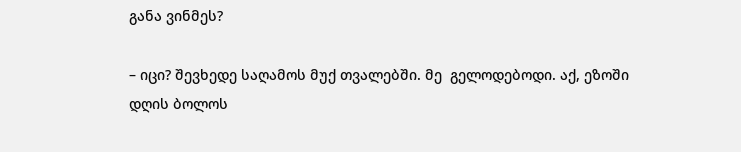განა ვინმეს?

– იცი? შევხედე საღამოს მუქ თვალებში. მე  გელოდებოდი. აქ, ეზოში დღის ბოლოს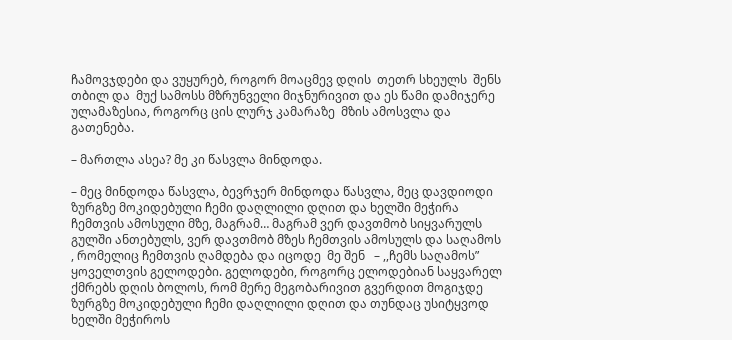ჩამოვჯდები და ვუყურებ, როგორ მოაცმევ დღის  თეთრ სხეულს  შენს თბილ და  მუქ სამოსს მზრუნველი მიჯნურივით და ეს წამი დამიჯერე ულამაზესია, როგორც ცის ლურჯ კამარაზე  მზის ამოსვლა და გათენება.

– მართლა ასეა? მე კი წასვლა მინდოდა.

– მეც მინდოდა წასვლა, ბევრჯერ მინდოდა წასვლა, მეც დავდიოდი ზურგზე მოკიდებული ჩემი დაღლილი დღით და ხელში მეჭირა ჩემთვის ამოსული მზე, მაგრამ… მაგრამ ვერ დავთმობ სიყვარულს გულში ანთებულს, ვერ დავთმობ მზეს ჩემთვის ამოსულს და საღამოს , რომელიც ჩემთვის ღამდება და იცოდე  მე შენ   – ,,ჩემს საღამოს” ყოველთვის გელოდები. გელოდები, როგორც ელოდებიან საყვარელ ქმრებს დღის ბოლოს, რომ მერე მეგობარივით გვერდით მოგიჯდე  ზურგზე მოკიდებული ჩემი დაღლილი დღით და თუნდაც უსიტყვოდ ხელში მეჭიროს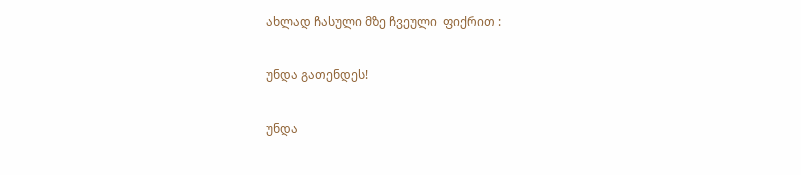ახლად ჩასული მზე ჩვეული  ფიქრით :

უნდა გათენდეს!

უნდა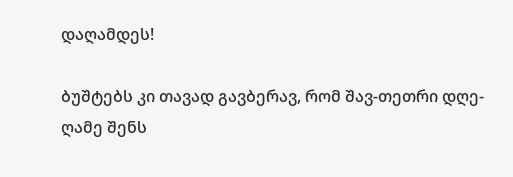დაღამდეს!

ბუშტებს კი თავად გავბერავ, რომ შავ-თეთრი დღე-ღამე შენს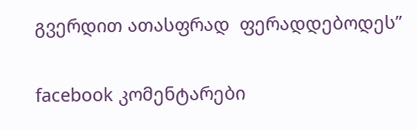გვერდით ათასფრად  ფერადდებოდეს”

facebook კომენტარები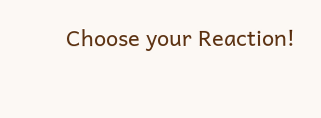Choose your Reaction!